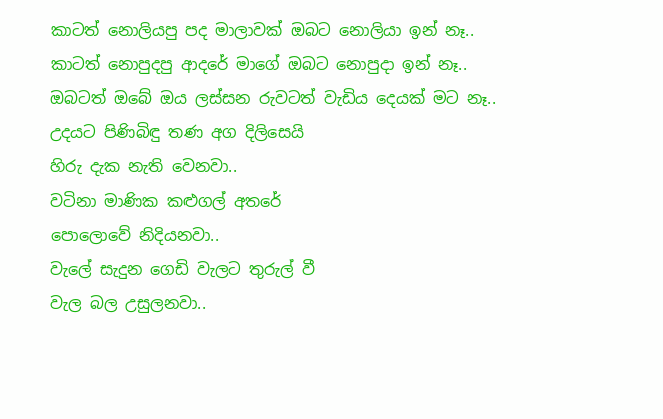කාටත් නොලියපු පද මාලාවක් ඔබට නොලියා ඉන් නෑ..
කාටත් නොපුදපු ආදරේ මාගේ ඔබට නොපුදා ඉන් නෑ..
ඔබටත් ඔබේ ඔය ලස්සන රුවටත් වැඩිය දෙයක් මට නෑ..
උදයට පිණිබිඳු තණ අග දිලිසෙයි
හිරු දැක නැති වෙනවා..
වටිනා මාණික කළුගල් අතරේ
පොලොවේ නිදියනවා..
වැලේ සැදුන ගෙඩි වැලට තුරුල් වී
වැල බල උසුලනවා..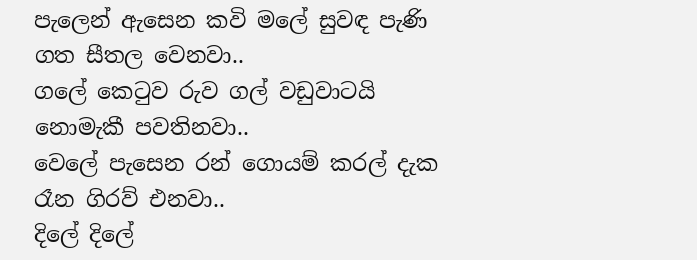පැලෙන් ඇසෙන කවි මලේ සුවඳ පැණි
ගත සීතල වෙනවා..
ගලේ කෙටුව රුව ගල් වඩුවාටයි
නොමැකී පවතිනවා..
වෙලේ පැසෙන රන් ගොයම් කරල් දැක
රෑන ගිරව් එනවා..
දිලේ දිලේ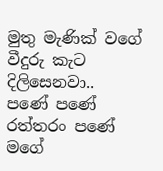මුතු මැණික් වගේ
වීදුරු කැට දිලිසෙනවා..
පණේ පණේ රත්තරං පණේ
මගේ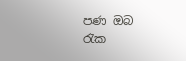පණ ඔබ රැක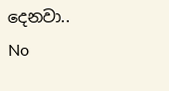දෙනවා..
No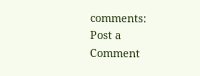comments:
Post a Comment